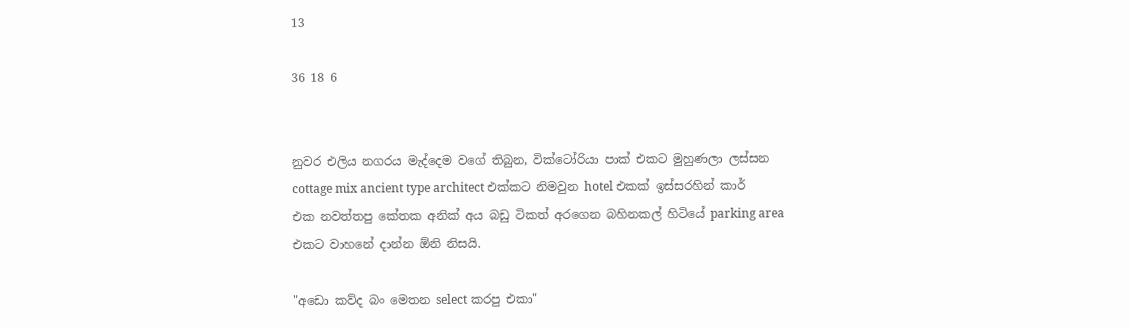13

36 18 6


නුවර එලිය නගරය මැද්දෙම වගේ තිබුන, වික්ටෝරියා පාක් එකට මුහුණලා ලස්සන cottage mix ancient type architect එක්කට නිමවුන hotel එකක් ඉස්සරහින් කාර් එක නවත්තපු කේතක අනික් අය බඩු ටිකත් අරගෙන බහිනකල් හිටියේ parking area එකට වාහනේ දාන්න ඕනි නිසයි.

"අඩො කව්ද බං මෙතන select කරපු එකා"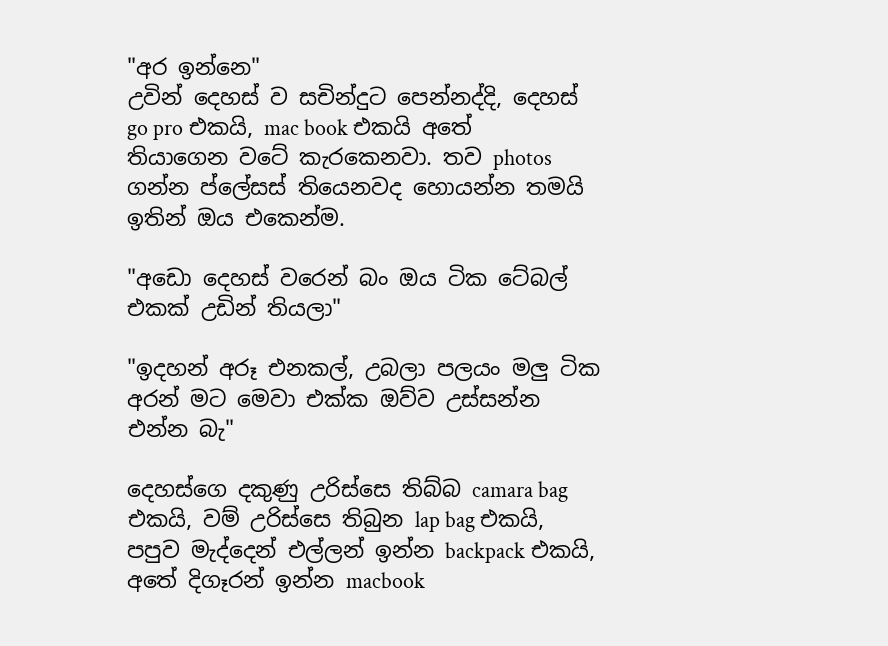"අර ඉන්නෙ"
උවින් දෙහස් ව සචින්දුට පෙන්නද්දි, දෙහස් go pro එකයි, mac book එකයි අතේ තියාගෙන වටේ කැරකෙනවා. තව photos ගන්න ප්ලේසස් තියෙනවද හොයන්න තමයි ඉතින් ඔය එකෙන්ම.

"අඩො දෙහස් වරෙන් බං ඔය ටික ටේබල් එකක් උඩින් තියලා"

"ඉදහන් අරූ එනකල්, උබලා පලයං මලු ටික අරන් මට මෙවා එක්ක ඔව්ව උස්සන්න එන්න බැ"

දෙහස්ගෙ දකුණු උරිස්සෙ තිබ්බ camara bag එකයි, වම් උරිස්සෙ තිබුන lap bag එකයි, පපුව මැද්දෙන් එල්ලන් ඉන්න backpack එකයි, අතේ දිගෑරන් ඉන්න macbook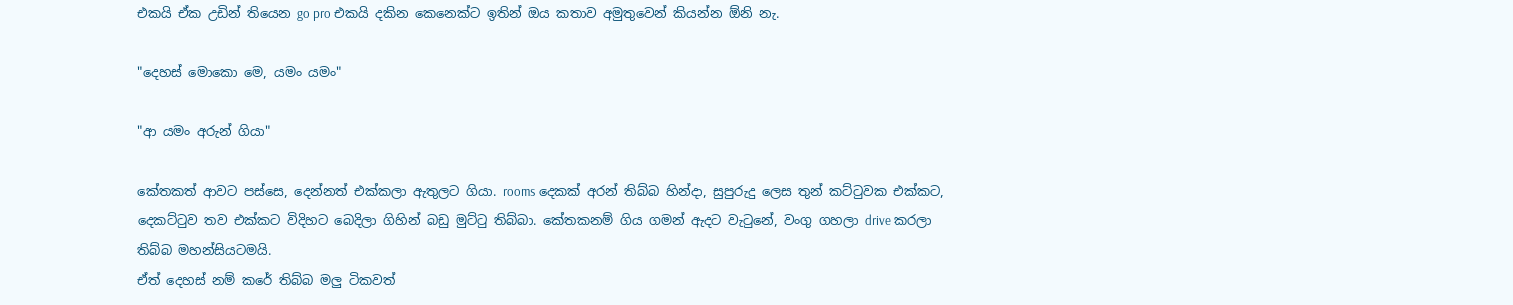එකයි ඒක උඩින් තියෙන go pro එකයි දකින කෙනෙක්ට ඉතින් ඔය කතාව අමුතුවෙන් කියන්න ඕනි නැ.

"දෙහස් මොකො මෙ, යමං යමං"

"ආ යමං අරුන් ගියා"

කේතකත් ආවට පස්සෙ, දෙන්නත් එක්කලා ඇතුලට ගියා. rooms දෙකක් අරන් තිබ්බ හින්දා, සුපුරුදු ලෙස තුන් කට්ටුවක එක්කට, දෙකට්ටුව තව එක්කට විදිහට බෙදිලා ගිහින් බඩු මුට්ටු තිබ්බා. කේතකනම් ගිය ගමන් ඇදට වැටුනේ, වංගු ගහලා drive කරලා තිබ්බ මහන්සියටමයි.
ඒත් දෙහස් නම් කරේ තිබ්බ මලු ටිකවත්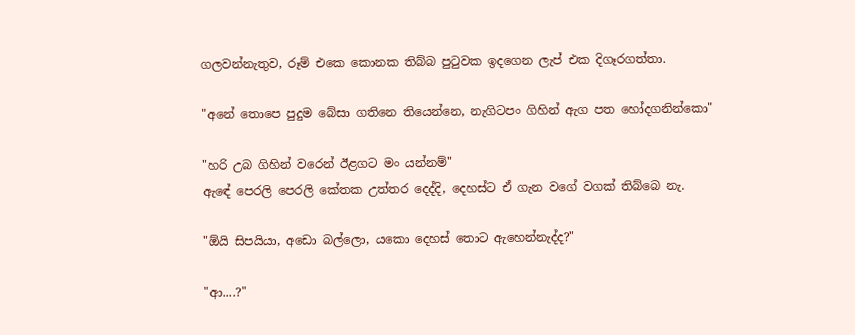ගලවන්නැතුව, රූම් එකෙ කොනක තිබ්බ පුටුවක ඉදගෙන ලැප් එක දිගෑරගත්තා.

"අනේ තොපෙ පුදුම බේසා ගතිනෙ තියෙන්නෙ, නැගිටපං ගිහින් ඇග පත හෝදගනින්කො"

"හරි උබ ගිහින් වරෙන් ඊළගට මං යන්නම්"
ඇඳේ පෙරලි පෙරලි කේතක උත්තර දෙද්දි, දෙහස්ට ඒ ගැන වගේ වගක් තිබ්බෙ නැ.

"ඕයි සිපයියා, අඩො බල්ලො, යකො දෙහස් තොට ඇහෙන්නැද්ද?"

"ආ....?"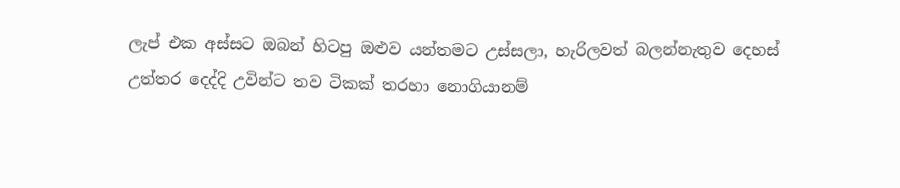ලැප් එක අස්සට ඔබන් හිටපු ඔළුව යන්තමට උස්සලා, හැරිලවත් බලන්නැතුව දෙහස් උත්තර දෙද්දි උවින්ට තව ටිකක් තරහා නොගියානම්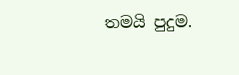තමයි පුදුම.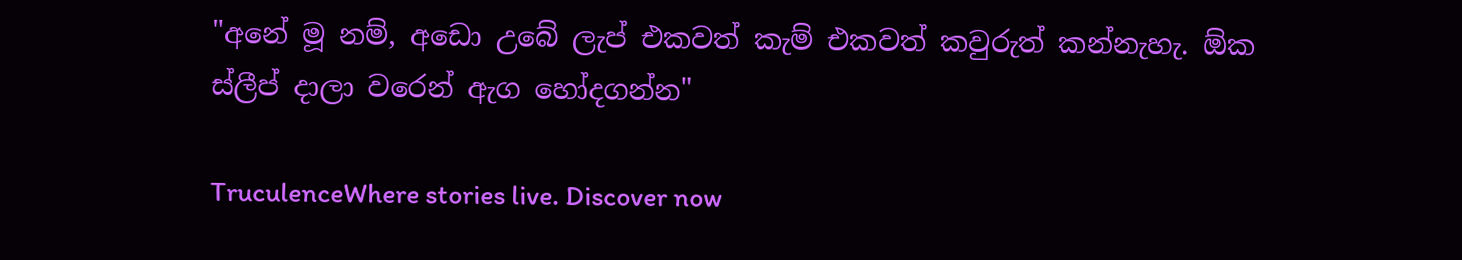"අනේ මූ නම්, අඩො උබේ ලැප් එකවත් කැම් එකවත් කවුරුත් කන්නැහැ. ඕක ස්ලීප් දාලා වරෙන් ඇග හෝදගන්න"

TruculenceWhere stories live. Discover now